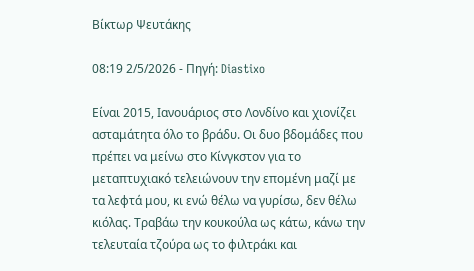Βίκτωρ Ψευτάκης

08:19 2/5/2026 - Πηγή: Diastixo

Είναι 2015, Ιανουάριος στο Λονδίνο και χιονίζει ασταμάτητα όλο το βράδυ. Οι δυο βδομάδες που πρέπει να μείνω στο Κίνγκστον για το μεταπτυχιακό τελειώνουν την επομένη μαζί με τα λεφτά μου, κι ενώ θέλω να γυρίσω, δεν θέλω κιόλας. Τραβάω την κουκούλα ως κάτω, κάνω την τελευταία τζούρα ως το φιλτράκι και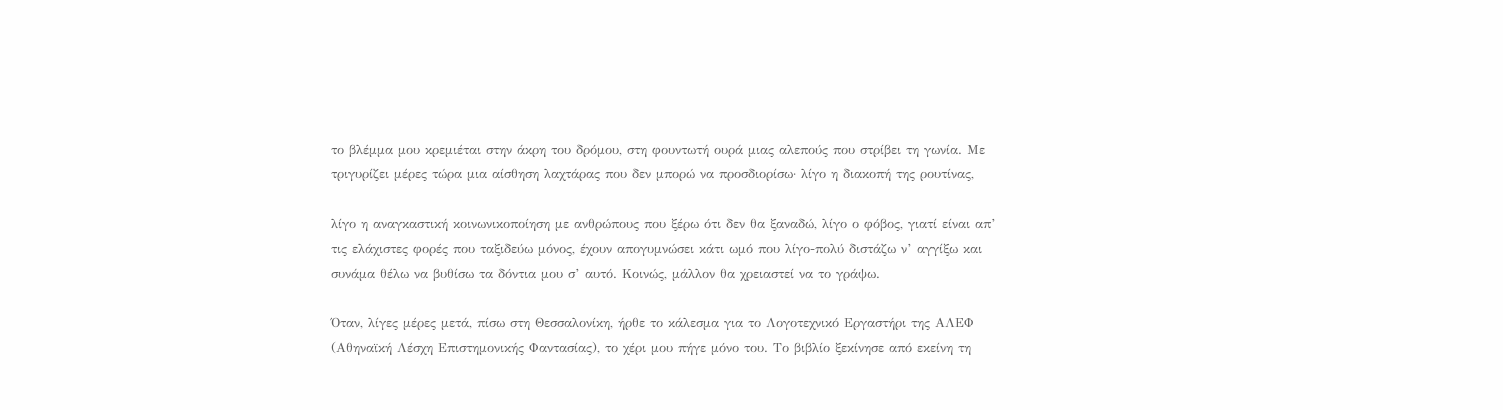το βλέμμα μου κρεμιέται στην άκρη του δρόμου, στη φουντωτή ουρά μιας αλεπούς που στρίβει τη γωνία. Με τριγυρίζει μέρες τώρα μια αίσθηση λαχτάρας που δεν μπορώ να προσδιορίσω· λίγο η διακοπή της ρουτίνας,

λίγο η αναγκαστική κοινωνικοποίηση με ανθρώπους που ξέρω ότι δεν θα ξαναδώ, λίγο ο φόβος, γιατί είναι απ’ τις ελάχιστες φορές που ταξιδεύω μόνος, έχουν απογυμνώσει κάτι ωμό που λίγο-πολύ διστάζω ν’ αγγίξω και συνάμα θέλω να βυθίσω τα δόντια μου σ’ αυτό. Κοινώς, μάλλον θα χρειαστεί να το γράψω.

Όταν, λίγες μέρες μετά, πίσω στη Θεσσαλονίκη, ήρθε το κάλεσμα για το Λογοτεχνικό Εργαστήρι της ΑΛΕΦ (Αθηναϊκή Λέσχη Επιστημονικής Φαντασίας), το χέρι μου πήγε μόνο του. Το βιβλίο ξεκίνησε από εκείνη τη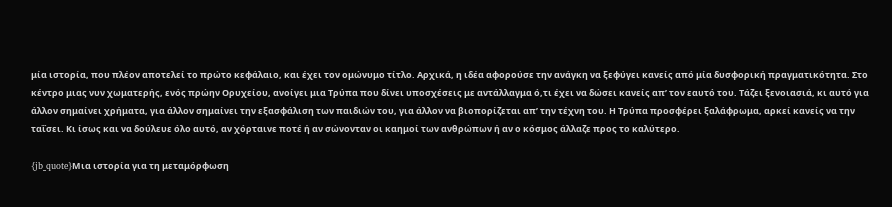μία ιστορία, που πλέον αποτελεί το πρώτο κεφάλαιο, και έχει τον ομώνυμο τίτλο. Αρχικά, η ιδέα αφορούσε την ανάγκη να ξεφύγει κανείς από μία δυσφορική πραγματικότητα. Στο κέντρο μιας νυν χωματερής, ενός πρώην Ορυχείου, ανοίγει μια Τρύπα που δίνει υποσχέσεις με αντάλλαγμα ό,τι έχει να δώσει κανείς απ’ τον εαυτό του. Τάζει ξενοιασιά, κι αυτό για άλλον σημαίνει χρήματα, για άλλον σημαίνει την εξασφάλιση των παιδιών του, για άλλον να βιοπορίζεται απ’ την τέχνη του. Η Τρύπα προσφέρει ξαλάφρωμα, αρκεί κανείς να την ταΐσει. Κι ίσως και να δούλευε όλο αυτό, αν χόρταινε ποτέ ή αν σώνονταν οι καημοί των ανθρώπων ή αν ο κόσμος άλλαζε προς το καλύτερο.

{jb_quote}Μια ιστορία για τη μεταμόρφωση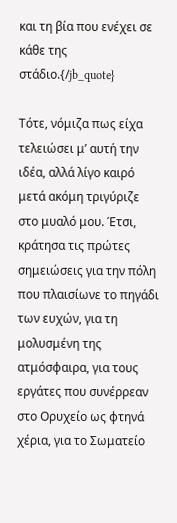και τη βία που ενέχει σε κάθε της στάδιο.{/jb_quote}

Τότε, νόμιζα πως είχα τελειώσει μ’ αυτή την ιδέα, αλλά λίγο καιρό μετά ακόμη τριγύριζε στο μυαλό μου. Έτσι, κράτησα τις πρώτες σημειώσεις για την πόλη που πλαισίωνε το πηγάδι των ευχών, για τη μολυσμένη της ατμόσφαιρα, για τους εργάτες που συνέρρεαν στο Ορυχείο ως φτηνά χέρια, για το Σωματείο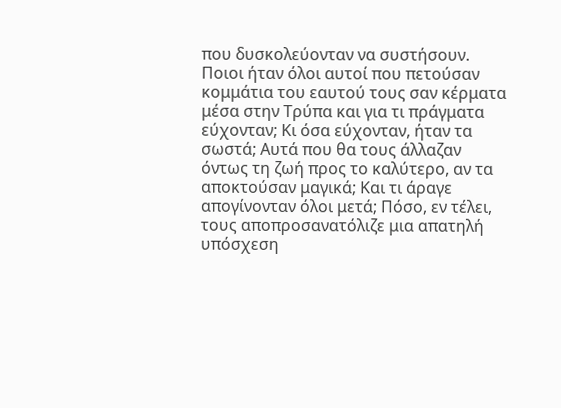που δυσκολεύονταν να συστήσουν. Ποιοι ήταν όλοι αυτοί που πετούσαν κομμάτια του εαυτού τους σαν κέρματα μέσα στην Τρύπα και για τι πράγματα εύχονταν; Κι όσα εύχονταν, ήταν τα σωστά; Αυτά που θα τους άλλαζαν όντως τη ζωή προς το καλύτερο, αν τα αποκτούσαν μαγικά; Και τι άραγε απογίνονταν όλοι μετά; Πόσο, εν τέλει, τους αποπροσανατόλιζε μια απατηλή υπόσχεση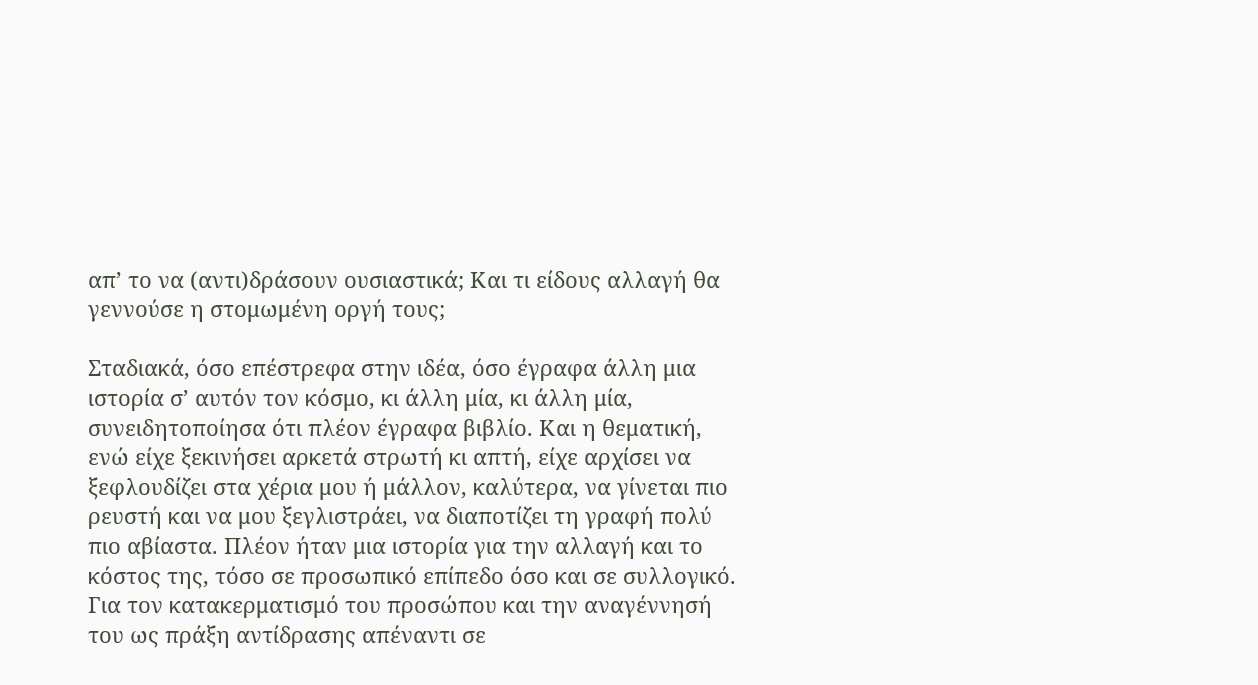απ’ το να (αντι)δράσουν ουσιαστικά; Και τι είδους αλλαγή θα γεννούσε η στομωμένη οργή τους;

Σταδιακά, όσο επέστρεφα στην ιδέα, όσο έγραφα άλλη μια ιστορία σ’ αυτόν τον κόσμο, κι άλλη μία, κι άλλη μία, συνειδητοποίησα ότι πλέον έγραφα βιβλίο. Και η θεματική, ενώ είχε ξεκινήσει αρκετά στρωτή κι απτή, είχε αρχίσει να ξεφλουδίζει στα χέρια μου ή μάλλον, καλύτερα, να γίνεται πιο ρευστή και να μου ξεγλιστράει, να διαποτίζει τη γραφή πολύ πιο αβίαστα. Πλέον ήταν μια ιστορία για την αλλαγή και το κόστος της, τόσο σε προσωπικό επίπεδο όσο και σε συλλογικό. Για τον κατακερματισμό του προσώπου και την αναγέννησή του ως πράξη αντίδρασης απέναντι σε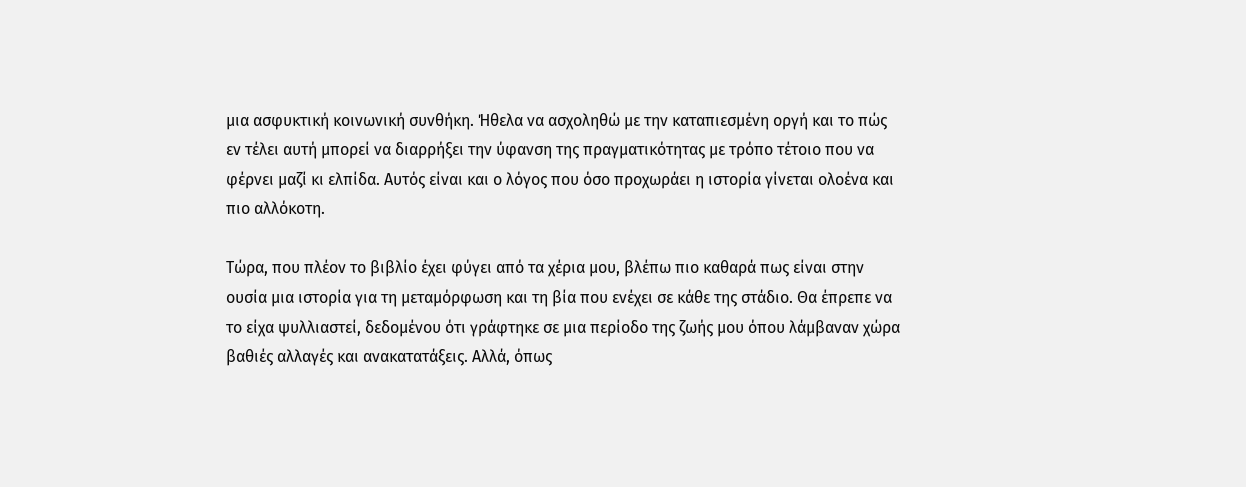μια ασφυκτική κοινωνική συνθήκη. Ήθελα να ασχοληθώ με την καταπιεσμένη οργή και το πώς εν τέλει αυτή μπορεί να διαρρήξει την ύφανση της πραγματικότητας με τρόπο τέτοιο που να φέρνει μαζί κι ελπίδα. Αυτός είναι και ο λόγος που όσο προχωράει η ιστορία γίνεται ολοένα και πιο αλλόκοτη.

Τώρα, που πλέον το βιβλίο έχει φύγει από τα χέρια μου, βλέπω πιο καθαρά πως είναι στην ουσία μια ιστορία για τη μεταμόρφωση και τη βία που ενέχει σε κάθε της στάδιο. Θα έπρεπε να το είχα ψυλλιαστεί, δεδομένου ότι γράφτηκε σε μια περίοδο της ζωής μου όπου λάμβαναν χώρα βαθιές αλλαγές και ανακατατάξεις. Αλλά, όπως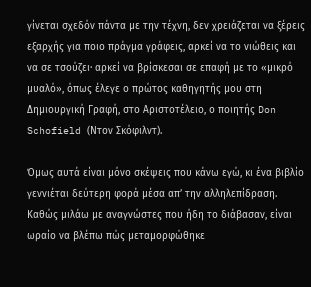γίνεται σχεδόν πάντα με την τέχνη, δεν χρειάζεται να ξέρεις εξαρχής για ποιο πράγμα γράφεις, αρκεί να το νιώθεις και να σε τσούζει· αρκεί να βρίσκεσαι σε επαφή με το «μικρό μυαλό», όπως έλεγε ο πρώτος καθηγητής μου στη Δημιουργική Γραφή, στο Αριστοτέλειο, ο ποιητής Don Schofield (Ντον Σκόφιλντ).

Όμως αυτά είναι μόνο σκέψεις που κάνω εγώ, κι ένα βιβλίο γεννιέται δεύτερη φορά μέσα απ’ την αλληλεπίδραση. Καθώς μιλάω με αναγνώστες που ήδη το διάβασαν, είναι ωραίο να βλέπω πώς μεταμορφώθηκε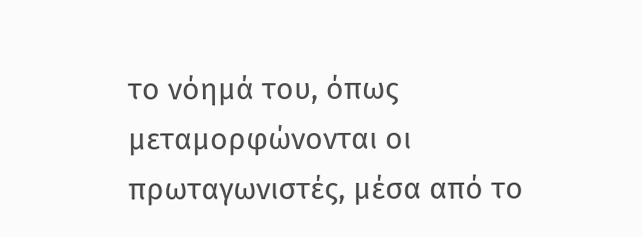το νόημά του, όπως μεταμορφώνονται οι πρωταγωνιστές, μέσα από το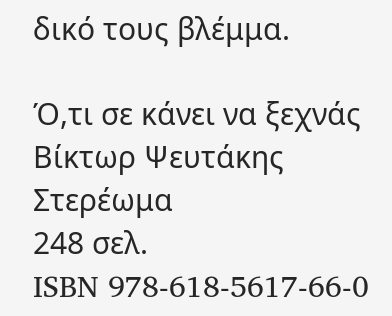δικό τους βλέμμα.

Ό,τι σε κάνει να ξεχνάς
Βίκτωρ Ψευτάκης
Στερέωμα
248 σελ.
ISBN 978-618-5617-66-0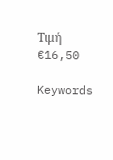Τιμή €16,50

Keywords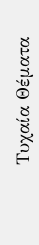Τυχαία Θέματα